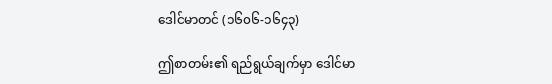ဒေါင်မာတင် (၁၆၀၆-၁၆၄၃)

ဤစာတမ်း၏ ရည်ရွယ်ချက်မှာ ဒေါင်မာ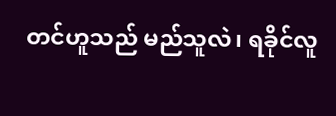တင်ဟူသည် မည်သူလဲ၊ ရခိုင်လူ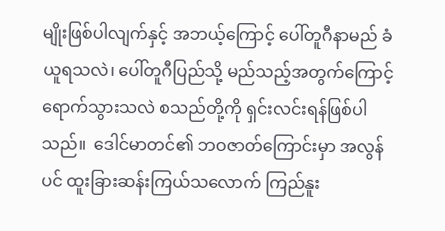မျိုးဖြစ်ပါလျက်နှင့် အဘယ့်ကြောင့် ပေါ်တူဂီနာမည် ခံယူရသလဲ၊ ပေါ်တူဂီပြည်သို့ မည်သည့်အတွက်ကြောင့် ရောက်သွားသလဲ စသည်တို့ကို ရှင်းလင်းရန်ဖြစ်ပါသည်။  ဒေါင်မာတင်၏ ဘဝဇာတ်ကြောင်းမှာ အလွန်ပင် ထူးခြားဆန်းကြယ်သလောက် ကြည်နူး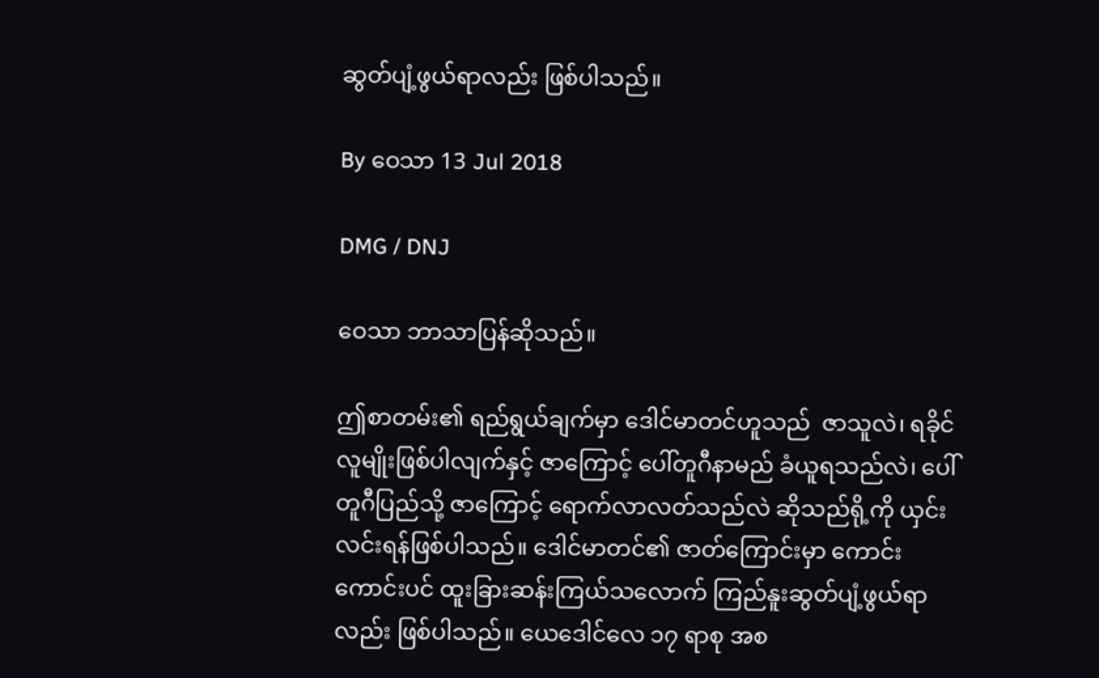ဆွတ်ပျံ့ဖွယ်ရာလည်း ဖြစ်ပါသည်။

By ဝေသာ 13 Jul 2018

DMG / DNJ

ဝေသာ ဘာသာပြန်ဆိုသည်။

ဤစာတမ်း၏ ရည်ရွယ်ချက်မှာ ဒေါင်မာတင်ဟူသည်  ဇာသူလဲ၊ ရခိုင်လူမျိုးဖြစ်ပါလျက်နှင့် ဇာကြောင့် ပေါ်တူဂီနာမည် ခံယူရသည်လဲ၊ ပေါ်တူဂီပြည်သို့ ဇာကြောင့် ရောက်လာလတ်သည်လဲ ဆိုသည်ရို့ကို ယှင်းလင်းရန်ဖြစ်ပါသည်။ ဒေါင်မာတင်၏ ဇာတ်ကြောင်းမှာ ကောင်းကောင်းပင် ထူးခြားဆန်းကြယ်သလောက် ကြည်နူးဆွတ်ပျံ့ဖွယ်ရာလည်း ဖြစ်ပါသည်။ ယေဒေါင်လေ ၁၇ ရာစု အစ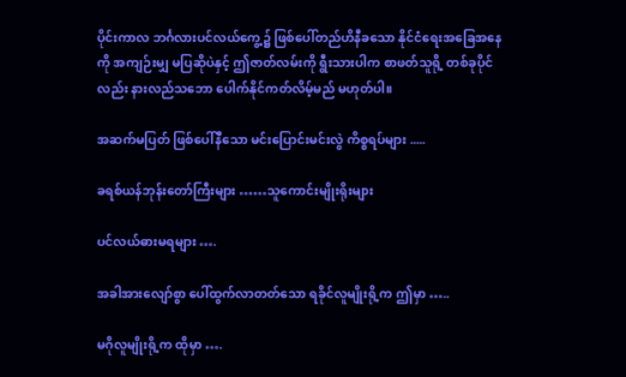ပိုင်းကာလ ဘင်္ဂလားပင်လယ်ကွေ့၌ ဖြစ်ပေါ်တည်ဟိနီခသော နိုင်ငံရေးအခြေအနေကို အကျဉ်းမျှ မပြဆိုပဲနှင့် ဤဇာတ်လမ်းကို ရွီးသားပါက စာဖတ်သူရို့ တစ်ခုပိုင်လည်း နားလည်သဘော ပေါက်နိုင်ကတ်လိမ့်မည် မဟုတ်ပါ။

အဆက်မပြတ် ဖြစ်ပေါ်နီသော မင်းပြောင်းမင်းလွဲ ကိစ္စရပ်များ .....

ခရစ်ယန်ဘုန်းတော်ကြီးများ ……သူကောင်းမျိုးရိုးများ

ပင်လယ်ဓားမရများ ….

အခါအားလျော်စွာ ပေါ်ထွက်လာတတ်သော ရခိုင်လူမျိုးရို့က ဤမှာ …..

မဂိုလူမျိုးရို့က ထိုမှာ ….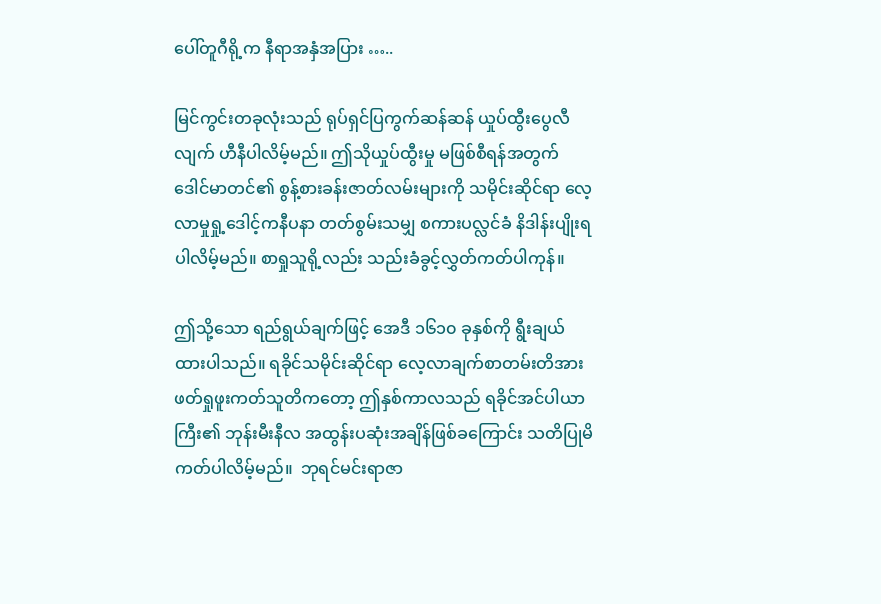ပေါ်တူဂီရို့က နီရာအနှံအပြား …..

မြင်ကွင်းတခုလုံးသည် ရုပ်ရှင်ပြကွက်ဆန်ဆန် ယှုပ်ထွီးပွေလီလျက် ဟီနီပါလိမ့်မည်။ ဤသိုယှုပ်ထွီးမှု မဖြစ်စီရန်အတွက် ဒေါင်မာတင်၏ စွန့်စားခန်းဇာတ်လမ်းများကို သမိုင်းဆိုင်ရာ လေ့လာမှုရှု့ဒေါင့်ကနီပနာ တတ်စွမ်းသမျှ စကားပလ္လင်ခံ နိဒါန်းပျိုးရပါလိမ့်မည်။ စာရှုသူရို့လည်း သည်းခံခွင့်လွှတ်ကတ်ပါကုန်။

ဤသို့သော ရည်ရွယ်ချက်ဖြင့် အေဒီ ၁၆၁၀ ခုနှစ်ကို ရွီးချယ်ထားပါသည်။ ရခိုင်သမိုင်းဆိုင်ရာ လေ့လာချက်စာတမ်းတိအား ဖတ်ရှုဖူးကတ်သူတိကတော့ ဤနှစ်ကာလသည် ရခိုင်အင်ပါယာကြီး၏ ဘုန်းမီးနီလ အထွန်းပဆုံးအချိန်ဖြစ်ခကြောင်း သတိပြုမိကတ်ပါလိမ့်မည်။  ဘုရင်မင်းရာဇာ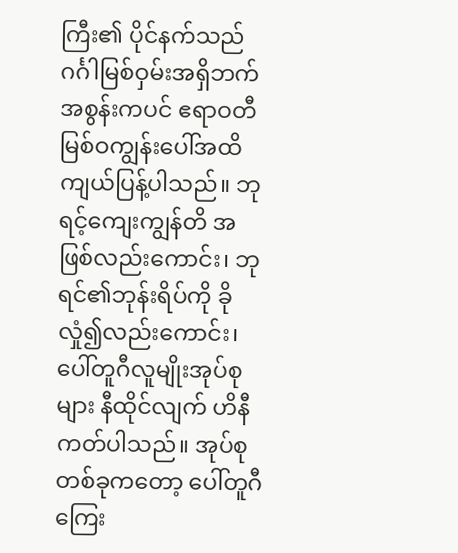ကြီး၏ ပိုင်နက်သည် ဂင်္ဂါမြစ်ဝှမ်းအရှိဘက် အစွန်းကပင် ဧရာဝတီမြစ်ဝကျွန်းပေါ်အထိ ကျယ်ပြန့်ပါသည်။ ဘုရင့်ကျေးကျွန်တိ အဖြစ်လည်းကောင်း၊ ဘုရင်၏ဘုန်းရိပ်ကို ခိုလှုံ၍လည်းကောင်း၊ ပေါ်တူဂီလူမျိုးအုပ်စုများ နီထိုင်လျက် ဟိနီကတ်ပါသည်။ အုပ်စုတစ်ခုကတော့ ပေါ်တူဂီကြေး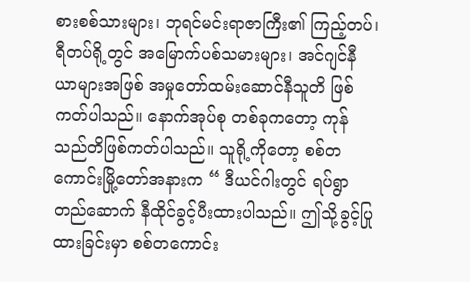စားစစ်သားများ၊ ဘုရင်မင်းရာဇာကြီး၏ ကြည့်တပ်၊ ရီတပ်ရို့တွင် အမြောက်ပစ်သမားများ၊ အင်ဂျင်နီယာများအဖြစ် အမှုတော်ထမ်းဆောင်နီသူတိ ဖြစ်ကတ်ပါသည်။ နောက်အုပ်စု တစ်ခုကတော့ ကုန်သည်တိဖြစ်ကတ်ပါသည်။ သူရို့ကိုတော့ စစ်တကောင်းမြို့တော်အနားက “ ဒီယင်ဂါးတွင် ရပ်ရွာတည်ဆောက် နီထိုင်ခွင့်ပီးထားပါသည်။ ဤသို့ခွင့်ပြုထားခြင်းမှာ စစ်တကောင်း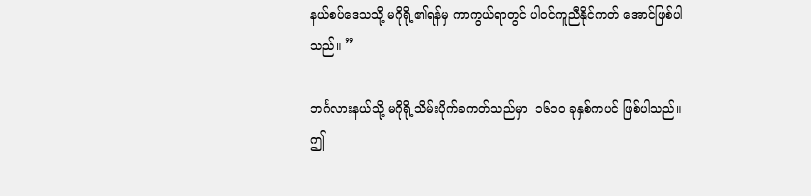နယ်စပ်ဒေသသို့ မဂိုရို့၏ရန်မှ ကာကွယ်ရာတွင် ပါဝင်ကူညီနိုင်ကတ် အောင်ဖြစ်ပါသည်။ ”

ဘင်္ဂလားနယ်သို့ မဂိုရို့သိမ်းပိုက်ခကတ်သည်မှာ  ၁၆၁၀ ခုနှစ်ကပင် ဖြစ်ပါသည်။ ဤ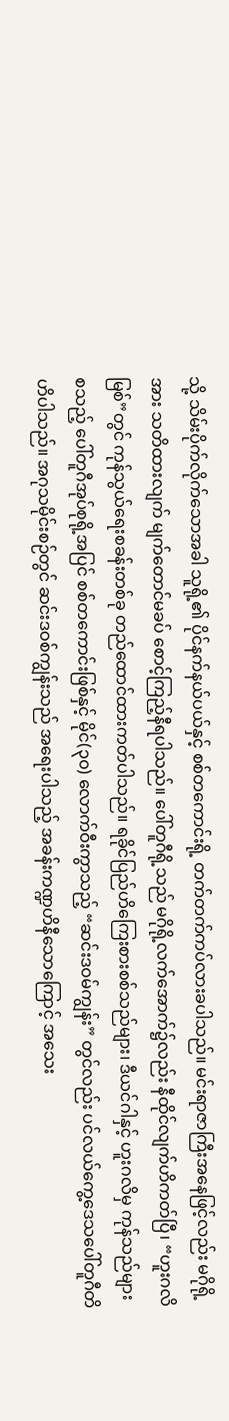သို့ သိမ်းပိုက်လိုက်သောအခါ သူရို့၏ ပိုင်နက်နယ်ပယ်နှင့် စစ်တကောင်းရို့ တက်တက်ကပ်လားခပါသည်။ မင်းရာဇာကြီးအနေဖြင့်လည်း မဂိုရို့အား သတိထားလျက် မျက်တောင်မခပ် စောင့်ကြည့်နီရပါသည်။ ပေါ်တူဂီရို့သည် မဂိုရို့လက်အောက်၌လည်း နီထိုင်လျက်ဟိကတ်ပြီ၊ “ဟူးဂလိမြစ်”တွင် ကုန်သွယ်ရေးစခန်းတစ်ခု တည်ထောင်ထားကတ်ပါသည်။ ရခိုင်ပြည်ဟိကြေးစားစစ်သည်များ၊ ဒီယင်ဂါနှင့် ဟူးဂလိမှ ကုန်သည်များ စသည့် ပေါ်တူဂီအုပ်စုရို့အပြင် စစ်တကောင်းဖြစ်နှင့် မိုင်(၃၀) လောက်ဝီးကွာသည့် “ဆင်းဒဝမ်ကျွန်း” တွင်လည်း ပင်လယ်ကွေ့ဒေသပေါ်တူဂီတိ ဟိပါသည်။ အဂုသမိုင်းစဉ်တွင် ဆင်းဒဝစ်ကျွန်းသည် အရေးပါသည့် အခန်းကဏ္ဍဟိနီသောကြောင့် အသေး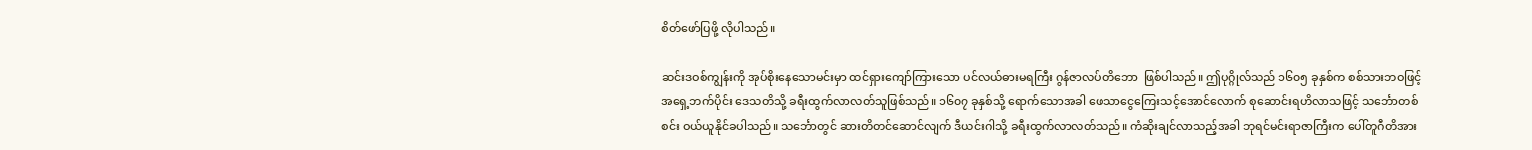စိတ်ဖော်ပြဖို့ လိုပါသည်။

ဆင်းဒဝစ်ကျွန်းကို အုပ်စိုးနေသောမင်းမှာ ထင်ရှားကျော်ကြားသော ပင်လယ်ဓားမရကြီး ဂွန်ဇာလပ်တိဘော  ဖြစ်ပါသည်။ ဤပုဂ္ဂိုလ်သည် ၁၆၀၅ ခုနှစ်က စစ်သားဘဝဖြင့် အရှေ့ဘက်ပိုင်း ဒေသတိသို့ ခရီးထွက်လာလတ်သူဖြစ်သည်။ ၁၆၀၇ ခုနှစ်သို့ ရောက်သောအခါ ဖေသာငွေကြေးသင့်အောင်လောက် စုဆောင်းရဟိလာသဖြင့် သင်္ဘောတစ်စင်း ဝယ်ယူနိုင်ခပါသည်။ သင်္ဘောတွင် ဆားတိတင်ဆောင်လျက် ဒီယင်းဂါသို့ ခရီးထွက်လာလတ်သည်။ ကံဆိုးချင်လာသည့်အခါ ဘုရင်မင်းရာဇာကြီးက ပေါ်တူဂီတိအား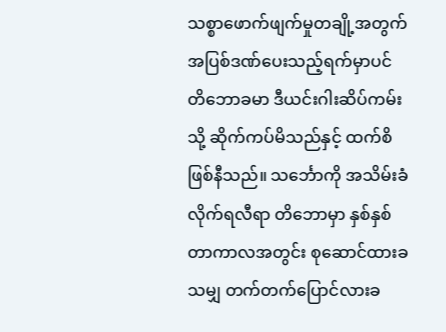သစ္စာဖောက်ဖျက်မှုတချို့အတွက် အပြစ်ဒဏ်ပေးသည့်ရက်မှာပင် တိဘောခမာ ဒီယင်းဂါးဆိပ်ကမ်းသို့ ဆိုက်ကပ်မိသည်နှင့် ထက်စိဖြစ်နီသည်။ သင်္ဘောကို အသိမ်းခံလိုက်ရလီရာ တိဘောမှာ နှစ်နှစ်တာကာလအတွင်း စုဆောင်ထားခသမျှ တက်တက်ပြောင်လားခ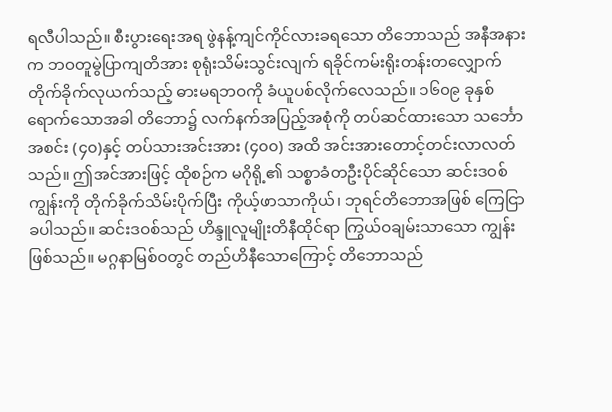ရလီပါသည်။ စီးပွားရေးအရ ဖွဲနန့်ကျင်ကိုင်လားခရသော တိဘောသည် အနီအနားက ဘဝတူမွဲပြာကျတိအား စုရုံးသိမ်းသွင်းလျက် ရခိုင်ကမ်းရိုးတန်းတလျှောက် တိုက်ခိုက်လုယက်သည့် ဓားမရဘဝကို ခံယူပစ်လိုက်လေသည်။ ၁၆၀၉ ခုနှစ် ရောက်သောအခါ တိဘော၌ လက်နက်အပြည့်အစုံကို တပ်ဆင်ထားသော သင်္ဘောအစင်း (၄၀)နှင့် တပ်သားအင်းအား (၄၀၀) အထိ အင်းအားတောင့်တင်းလာလတ်သည်။ ဤအင်အားဖြင့် ထိုစဉ်က မဂိုရို့၏ သစ္စာခံတဦးပိုင်ဆိုင်သော ဆင်းဒဝစ်ကျွန်းကို တိုက်ခိုက်သိမ်းပိုက်ပြီး ကိုယ့်ဖာသာကိုယ်၊ ဘုရင်တိဘောအဖြစ် ကြေငြာခပါသည်။ ဆင်းဒဝစ်သည် ဟိန္ဒူလူမျိုးတိနီထိုင်ရာ ကြွယ်ဝချမ်းသာသော ကျွန်းဖြစ်သည်။ မဂ္ဂနာမြစ်ဝတွင် တည်ဟိနီသောကြောင့် တိဘောသည်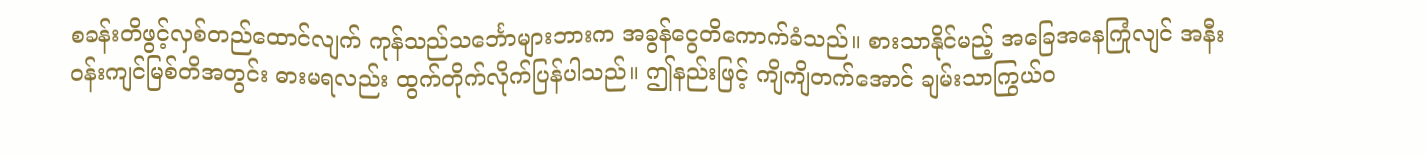စခန်းတိဖွင့်လှစ်တည်ထောင်လျက် ကုန်သည်သင်္ဘောများဘားက အခွန်ငွေတိကောက်ခံသည်။ စားသာနိုင်မည့် အခြေအနေကြုံလျင် အနီးဝန်းကျင်မြစ်တိအတွင်း ဓားမရလည်း ထွက်တိုက်လိုက်ပြန်ပါသည်။ ဤနည်းဖြင့် ကျိကျိတက်အောင် ချမ်းသာကြွယ်ဝ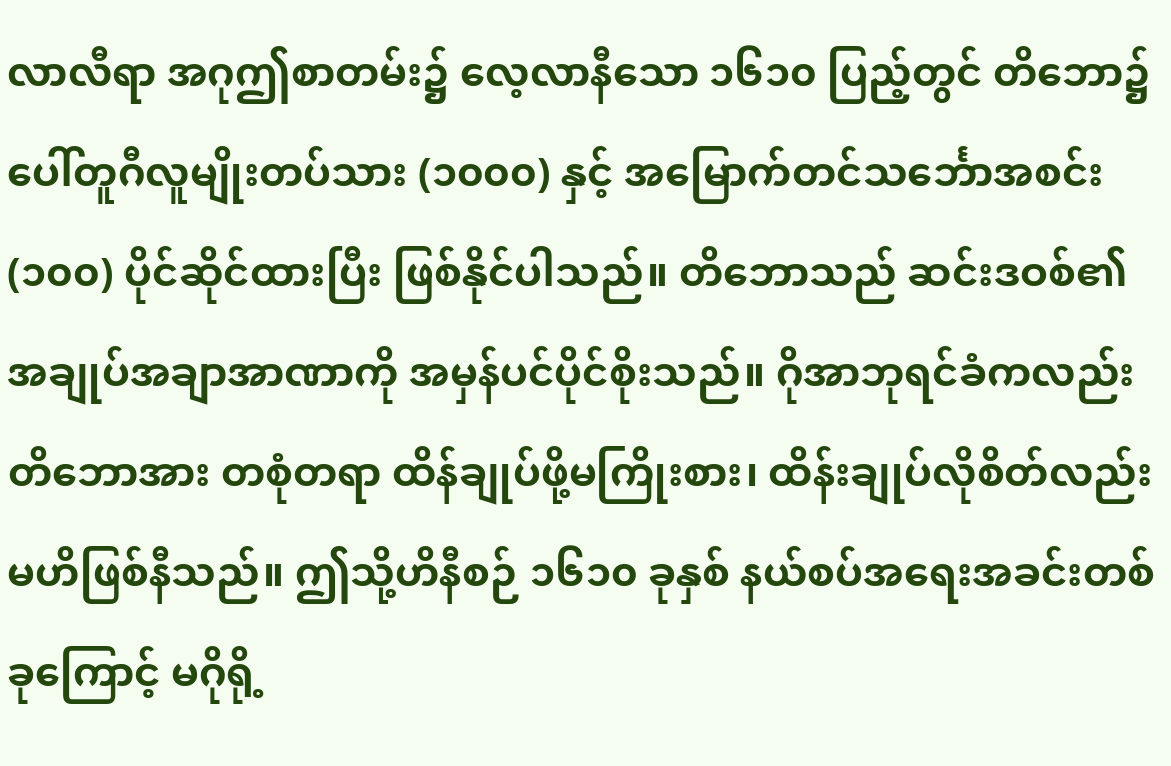လာလီရာ အဂုဤစာတမ်း၌ လေ့လာနီသော ၁၆၁၀ ပြည့်တွင် တိဘော၌ ပေါ်တူဂီလူမျိုးတပ်သား (၁၀၀၀) နှင့် အမြောက်တင်သင်္ဘောအစင်း (၁၀၀) ပိုင်ဆိုင်ထားပြီး ဖြစ်နိုင်ပါသည်။ တိဘောသည် ဆင်းဒဝစ်၏ အချုပ်အချာအာဏာကို အမှန်ပင်ပိုင်စိုးသည်။ ဂိုအာဘုရင်ခံကလည်း တိဘောအား တစုံတရာ ထိန်ချုပ်ဖို့မကြိုးစား၊ ထိန်းချုပ်လိုစိတ်လည်းမဟိဖြစ်နီသည်။ ဤသို့ဟိနီစဉ် ၁၆၁၀ ခုနှစ် နယ်စပ်အရေးအခင်းတစ်ခုကြောင့် မဂိုရို့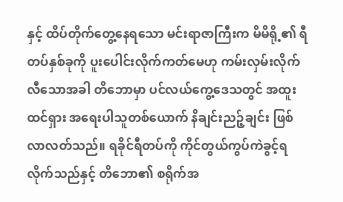နှင့် ထိပ်တိုက်တွေ့နေရသော မင်းရာဇာကြီးက မိမိရို့၏ ရီတပ်နှစ်ခုကို ပူးပေါင်းလိုက်ကတ်မေဟု ကမ်းလှမ်းလိုက်လီသောအခါ တိဘောမှာ ပင်လယ်ကွေ့ဒေသတွင် အထူးထင်ရှား အရေးပါသူတစ်ယောက် နိချင်းညဉ့်ချင်း ဖြစ်လာလတ်သည်။ ရခိုင်ရီတပ်ကို ကိုင်တွယ်ကွပ်ကဲခွင့်ရလိုက်သည်နှင့် တိဘော၏ စရိုက်အ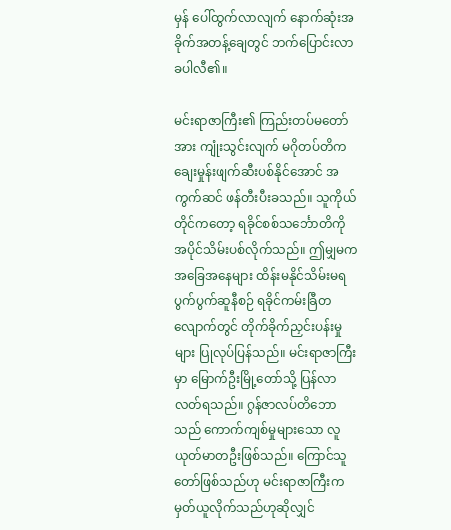မှန် ပေါ်ထွက်လာလျက် နောက်ဆုံးအခိုက်အတန့်ချေတွင် ဘက်ပြောင်းလာခပါလီ၏။

မင်းရာဇာကြီး၏ ကြည်းတပ်မတော်အား ကျုံးသွင်းလျက် မဂိုတပ်တိက ချေးမှုန်းဖျက်ဆီးပစ်နိုင်အောင် အကွက်ဆင် ဖန်တီးပီးခသည်။ သူကိုယ်တိုင်ကတော့ ရခိုင်စစ်သင်္ဘောတိကို အပိုင်သိမ်းပစ်လိုက်သည်။ ဤမျှမက အခြေအနေများ ထိန်းမနိုင်သိမ်းမရ ပွက်ပွက်ဆူနီစဉ် ရခိုင်ကမ်းခြီတလျောက်တွင် တိုက်ခိုက်ညှင်းပန်းမှုများ ပြုလုပ်ပြန်သည်။ မင်းရာဇာကြီးမှာ မြောက်ဦးမြို့တော်သို့ ပြန်လာလတ်ရသည်။ ဂွန်ဇာလပ်တိဘောသည် ကောက်ကျစ်မှုများသော လူယုတ်မာတဦးဖြစ်သည်။ ကြောင်သူတော်ဖြစ်သည်ဟု မင်းရာဇာကြီးက မှတ်ယူလိုက်သည်ဟုဆိုလျှင်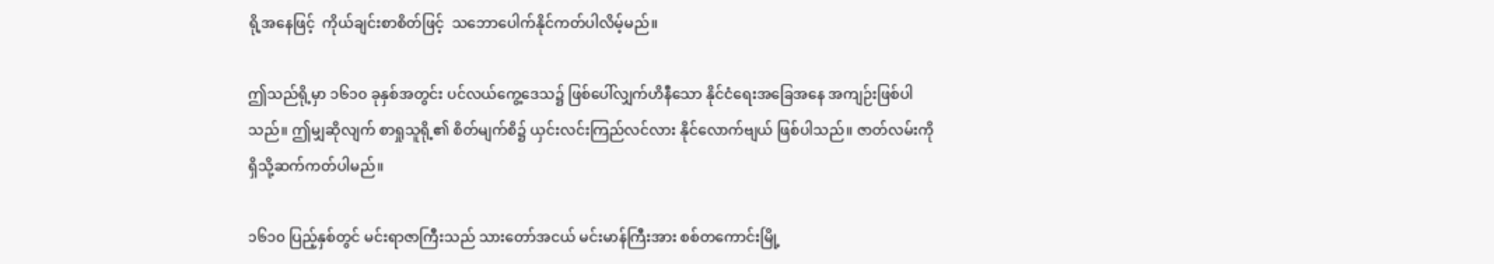ရို့အနေဖြင့်  ကိုယ်ချင်းစာစိတ်ဖြင့်  သဘောပေါက်နိုင်ကတ်ပါလိမ့်မည်။

ဤသည်ရို့မှာ ၁၆၁၀ ခုနှစ်အတွင်း ပင်လယ်ကွေ့ဒေသ၌ ဖြစ်ပေါ်လျှက်ဟိနီသော နိုင်ငံရေးအခြေအနေ အကျဉ်းဖြစ်ပါသည်။ ဤမျှဆိုလျက် စာရှုသူရို့၏ စိတ်မျက်စိ၌ ယှင်းလင်းကြည်လင်လား နိုင်လောက်ဗျယ် ဖြစ်ပါသည်။ ဇာတ်လမ်းကို ရှိသို့ဆက်ကတ်ပါမည်။

၁၆၁၀ ပြည့်နှစ်တွင် မင်းရာဇာကြီးသည် သားတော်အငယ် မင်းမာန်ကြီးအား စစ်တကောင်းမြို့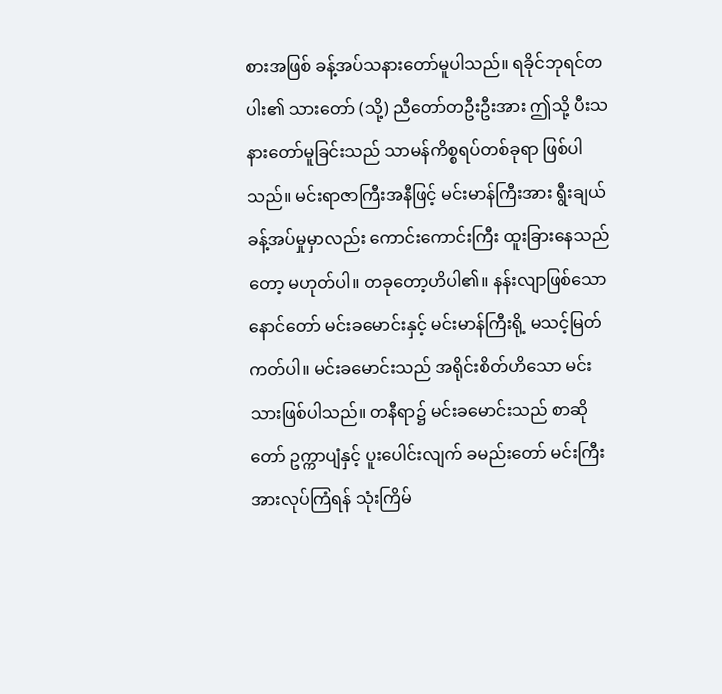စားအဖြစ် ခန့်အပ်သနားတော်မူပါသည်။ ရခိုင်ဘုရင်တပါး၏ သားတော် (သို့) ညီတော်တဦးဦးအား ဤသို့ ပီးသနားတော်မူခြင်းသည် သာမန်ကိစ္စရပ်တစ်ခုရာ ဖြစ်ပါသည်။ မင်းရာဇာကြီးအနီဖြင့် မင်းမာန်ကြီးအား ရွီးချယ်ခန့်အပ်မှုမှာလည်း ကောင်းကောင်းကြီး ထူးခြားနေသည်တော့ မဟုတ်ပါ။ တခုတော့ဟိပါ၏။ နန်းလျာဖြစ်သော နောင်တော် မင်းခမောင်းနှင့် မင်းမာန်ကြီးရို့ မသင့်မြတ်ကတ်ပါ။ မင်းခမောင်းသည် အရိုင်းစိတ်ဟိသော မင်းသားဖြစ်ပါသည်။ တနီရာ၌ မင်းခမောင်းသည် စာဆိုတော် ဥက္ကာပျံနှင့် ပူးပေါင်းလျက် ခမည်းတော် မင်းကြီးအားလုပ်ကြံရန် သုံးကြိမ်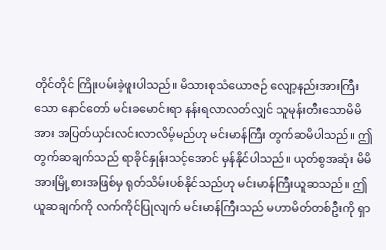တိုင်တိုင် ကြိုးပမ်းခဲ့ဖူးပါသည်။ မိသားစုသံယောဇဉ် လျော့နည်းအားကြီးသော နောင်တော် မင်းခမောင်းရာ နန်းရလာလတ်လျှင် သူမုန်းတီးသောမိမိအား အပြတ်ယှင်းလင်းလာလိမ့်မည်ဟု မင်းမာန်ကြီး တွက်ဆမိပါသည်။ ဤတွက်ဆချက်သည် ရာခိုင်နှုန်းသင့်အောင် မှန်နိုင်ပါသည်။ ယုတ်စွအဆုံး မိမိအားမြို့စားအဖြစ်မှ ရုတ်သိမ်းပစ်နိုင်သည်ဟု မင်းမာန်ကြီးယူဆသည်။ ဤယူဆချက်ကို လက်ကိုင်ပြုလျက် မင်းမာန်ကြီးသည် မဟာမိတ်တစ်ဦးကို ရှာ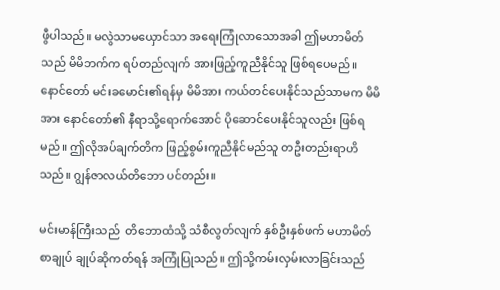ဖွီပါသည်။ မလွဲသာမယှောင်သာ အရေးကြုံလာသောအခါ ဤမဟာမိတ်သည် မိမိဘက်က ရပ်တည်လျက် အားဖြည့်ကူညီနိုင်သူ ဖြစ်ရပေမည်။ နောင်တော် မင်းခမောင်း၏ရန်မှ မိမိအား ကယ်တင်ပေးနိုင်သည်သာမက မိမိအား နောင်တော်၏ နီရာသို့ရောက်အောင် ပိုဆောင်ပေးနိုင်သူလည်း ဖြစ်ရမည်။ ဤလိုအပ်ချက်တိက ဖြည့်စွမ်းကူညီနိုင်မည်သူ တဦးတည်းရာဟိသည်။ ဂျွန်ဇာလယ်တိဘော ပင်တည်း။

မင်းမာန်ကြီးသည်  တိဘောထံသို့ သံစီလွတ်လျက် နှစ်ဦးနှစ်ဖက် မဟာမိတ်စာချုပ် ချုပ်ဆိုကတ်ရန် အကြုံပြုသည်။ ဤသို့ကမ်းလှမ်းလာခြင်းသည်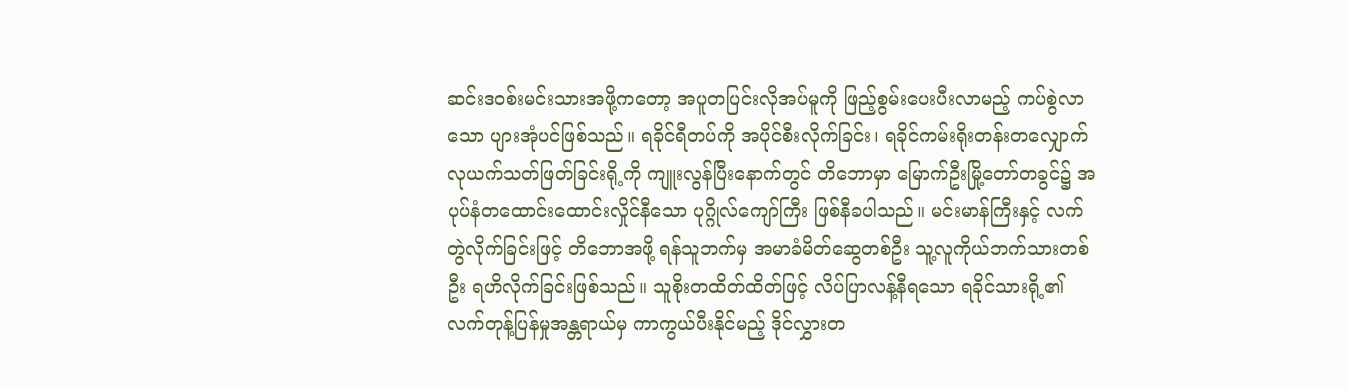ဆင်းဒဝစ်းမင်းသားအဖို့ကတော့ အပူတပြင်းလိုအပ်မူကို ဖြည့်စွမ်းပေးပီးလာမည့် ကပ်စွဲလာသော ပျားအုံပင်ဖြစ်သည်။ ရခိုင်ရီတပ်ကို အပိုင်စီးလိုက်ခြင်း၊ ရခိုင်ကမ်းရိုးတန်းတလျှောက် လုယက်သတ်ဖြတ်ခြင်းရို့ကို ကျူးလွန်ပြီးနောက်တွင် တိဘောမှာ မြောက်ဦးမြို့တော်တခွင်၌ အပုပ်နံတထောင်းထောင်းလှိုင်နီသော ပုဂ္ဂိုလ်ကျော်ကြီး ဖြစ်နီခပါသည်။ မင်းမာန်ကြီးနှင့် လက်တွဲလိုက်ခြင်းဖြင့် တိဘောအဖို့ ရန်သူဘက်မှ အမာခံမိတ်ဆွေတစ်ဦး သူ့လူကိုယ်ဘက်သားတစ်ဦး ရဟိလိုက်ခြင်းဖြစ်သည်။ သူစိုးတထိတ်ထိတ်ဖြင့် လိပ်ပြာလန့်နီရသော ရခိုင်သားရို့၏ လက်တုန့်ပြန်မှုအန္တရာယ်မှ ကာကွယ်ပီးနိုင်မည့် ဒိုင်လွှားတ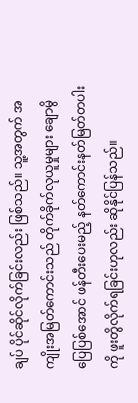ချပ် ပိုင်ဆိုင်လိုက်ခြင်းလည်း ဖြစ်သည်။ သူ့အတွက် အကျိုးအမြတ်ကောင်းသည် တိုက်ခိုက်လုယူမှုများ ချောမွိပြေပြစ်အောင် ဖန်တီးပေးမည့် နတ်ကောင်းနတ်မြတ်တပါးကို ဖူးတွိလိုက်ရခြင်းဟုလည်း ဆိုနိုင်ပြန်သည်။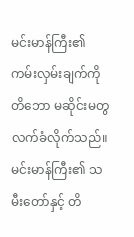မင်းမာန်ကြီး၏ ကမ်းလှမ်းချက်ကို တိဘော မဆိုင်းမတွ လက်ခံလိုက်သည်။ မင်းမာန်ကြီး၏ သမီးတော်နှင့် တိ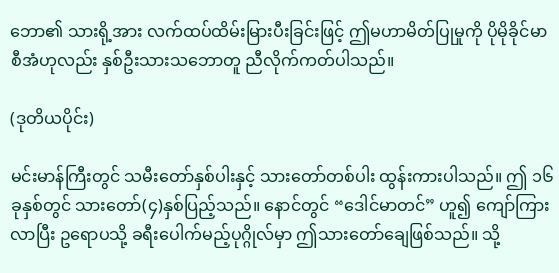ဘော၏ သားရို့အား လက်ထပ်ထိမ်းမြားပီးခြင်းဖြင့် ဤမဟာမိတ်ပြုမှုကို ပိုမိုခိုင်မာစီအံဟုလည်း နှစ်ဦးသားသဘောတူ ညီလိုက်ကတ်ပါသည်။

(ဒုတိယပိုင်း)

မင်းမာန်ကြီးတွင် သမီးတော်နှစ်ပါးနှင့် သားတော်တစ်ပါး ထွန်းကားပါသည်။ ဤ ၁၆ ခုနှစ်တွင် သားတော်(၄)နှစ်ပြည့်သည်။ နောင်တွင် “ဒေါင်မာတင်” ဟူ၍ ကျော်ကြားလာပြီး ဥရောပသို့ ခရီးပေါက်မည့်ပုဂ္ဂိုလ်မှာ ဤသားတော်ချေဖြစ်သည်။ သို့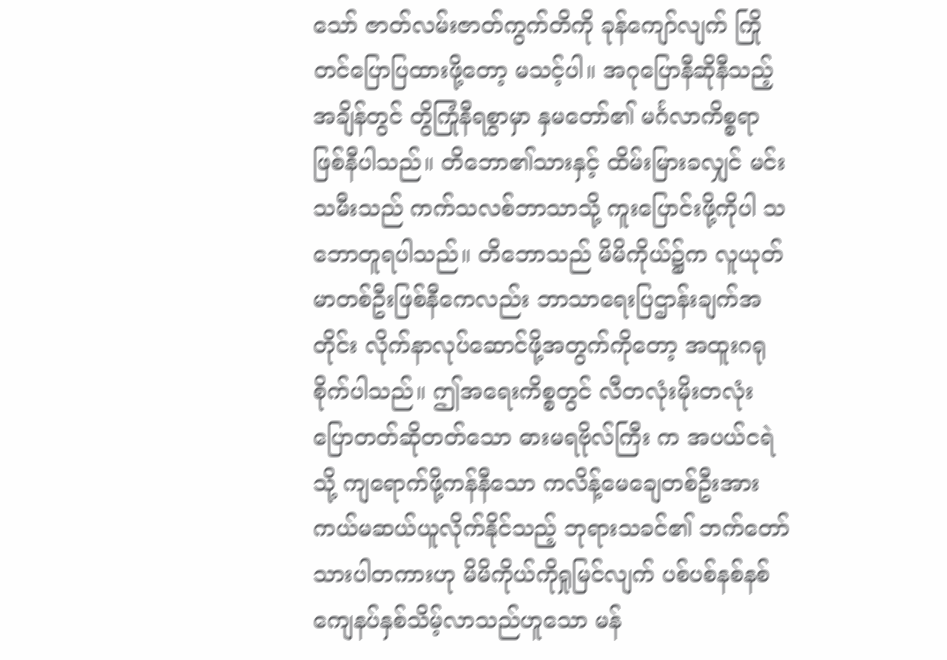သော် ဇာတ်လမ်းဇာတ်ကွက်တိကို ခုန်ကျော်လျက် ကြိုတင်ပြောပြထားဖို့တော့ မသင့်ပါ။ အဂုပြောနီဆိုနီသည့်အချိန်တွင် တွိကြုံနီရစွာမှာ နှမတော်၏ မင်္ဂလာကိစ္စရာ ဖြစ်နီပါသည်။ တိဘော၏သားနှင့် ထိမ်းမြားခလျှင် မင်းသမီးသည် ကက်သလစ်ဘာသာသို့ ကူးပြောင်းဖို့ကိုပါ သဘောတူရပါသည်။ တိဘောသည် မိမိကိုယ်၌က လူယုတ်မာတစ်ဦးဖြစ်နီကေလည်း ဘာသာရေးပြဌာန်းချက်အတိုင်း လိုက်နာလုပ်ဆောင်ဖို့အတွက်ကိုတော့ အထူးဂရုစိုက်ပါသည်။ ဤအရေးကိစ္စတွင် လီတလုံးမိုးတလုံး ပြောတတ်ဆိုတတ်သော ဓားမရဗိုလ်ကြီး က အပယ်ငရဲသို့ ကျရောက်ဖို့ကန်နီသော ကလိန့်မေချေတစ်ဦးအား ကယ်မဆယ်ယူလိုက်နိုင်သည့် ဘုရားသခင်၏ ဘက်တော်သားပါတကားဟု မိမိကိုယ်ကိုရှုမြင်လျက် ပစ်ပစ်နစ်နစ် ကျေနပ်နှစ်သိမ့်လာသည်ဟူသော မန်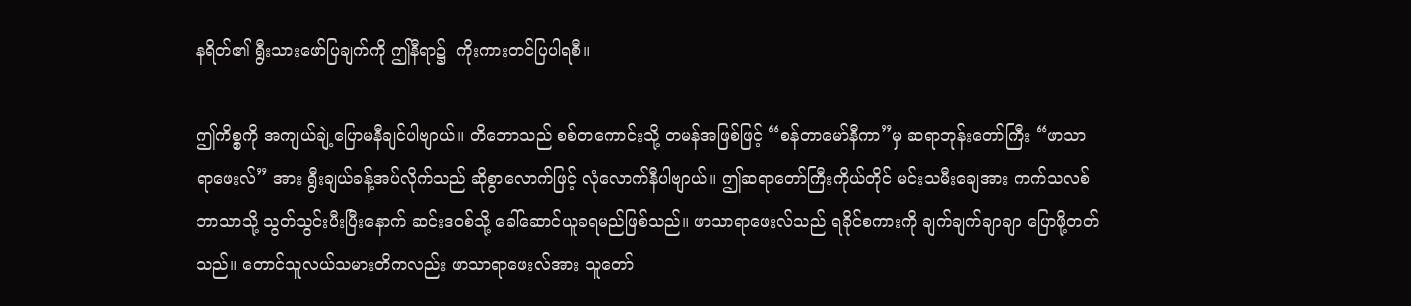နရိတ်၏ ရွီးသားဖော်ပြချက်ကို ဤနီရာ၌  ကိုးကားတင်ပြပါရစီ။

ဤကိစ္စကို အကျယ်ချဲ့ပြောမနီချင်ပါဗျာယ်။ တိဘောသည် စစ်တကောင်းသို့ တမန်အဖြစ်ဖြင့် “စန်တာမော်နီကာ”မှ ဆရာဘုန်းတော်ကြီး “ဖာသာရာဖေးလ်” အား ရွီးချယ်ခန့်အပ်လိုက်သည် ဆိုစွာလောက်ဖြင့် လုံလောက်နီပါဗျာယ်။ ဤဆရာတော်ကြီးကိုယ်တိုင် မင်းသမီးချေအား ကက်သလစ်ဘာသာသို့ သွတ်သွင်းပီးပြီးနောက် ဆင်းဒဝစ်သို့ ခေါ်ဆောင်ယူခရမည်ဖြစ်သည်။ ဖာသာရာဖေးလ်သည် ရခိုင်စကားကို ချက်ချက်ချာချာ ပြောဖို့တတ်သည်။ တောင်သူလယ်သမားတိကလည်း ဖာသာရာဖေးလ်အား သူတော်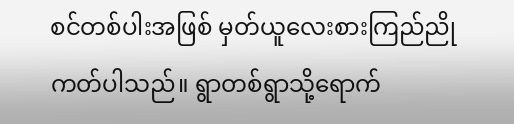စင်တစ်ပါးအဖြစ် မှတ်ယူလေးစားကြည်ညိုကတ်ပါသည်။ ရွာတစ်ရွာသို့ရောက်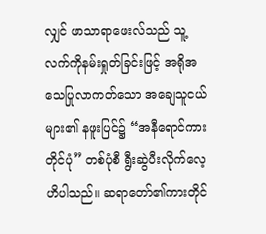လျှင် ဖာသာရာဖေးလ်သည် သူ့လက်ကိုနမ်းရှုတ်ခြင်းဖြင့် အရိုအသေပြုလာကတ်သော အချေသူငယ်များ၏ နဖူးပြင်၌ “အနီရောင်ကားတိုင်ပုံ” တစ်ပုံစီ ရွီးဆွဲပီးလိုက်လေ့ဟိပါသည်။ ဆရာတော်၏ကားတိုင်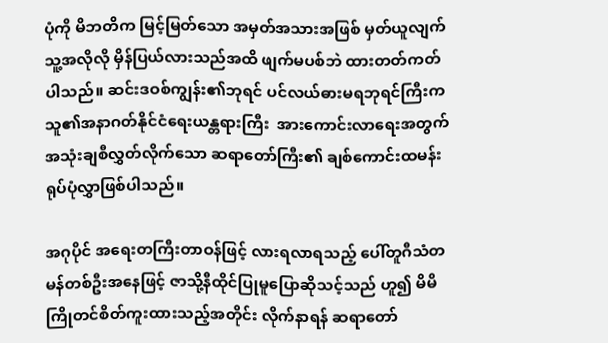ပုံကို မိဘတိက မြင့်မြတ်သော အမှတ်အသားအဖြစ် မှတ်ယူလျက် သူ့အလိုလို မှိန်ပြယ်လားသည်အထိ ဖျက်မပစ်ဘဲ ထားတတ်ကတ်ပါသည်။ ဆင်းဒဝစ်ကျွန်း၏ဘုရင် ပင်လယ်ဓားမရဘုရင်ကြီးက သူ၏အနာဂတ်နိုင်ငံရေးယန္တရားကြီး  အားကောင်းလာရေးအတွက် အသုံးချစီလွှတ်လိုက်သော ဆရာတော်ကြီး၏ ချစ်ကောင်းထမန်း ရုပ်ပုံလွှာဖြစ်ပါသည်။

အဂုပိုင် အရေးတကြီးတာဝန်ဖြင့် လားရလာရသည့် ပေါ်တူဂီသံတမန်တစ်ဦးအနေဖြင့် ဇာသို့နီထိုင်ပြုမူပြောဆိုသင့်သည် ဟူ၍ မိမိကြိုတင်စိတ်ကူးထားသည့်အတိုင်း လိုက်နာရန် ဆရာတော်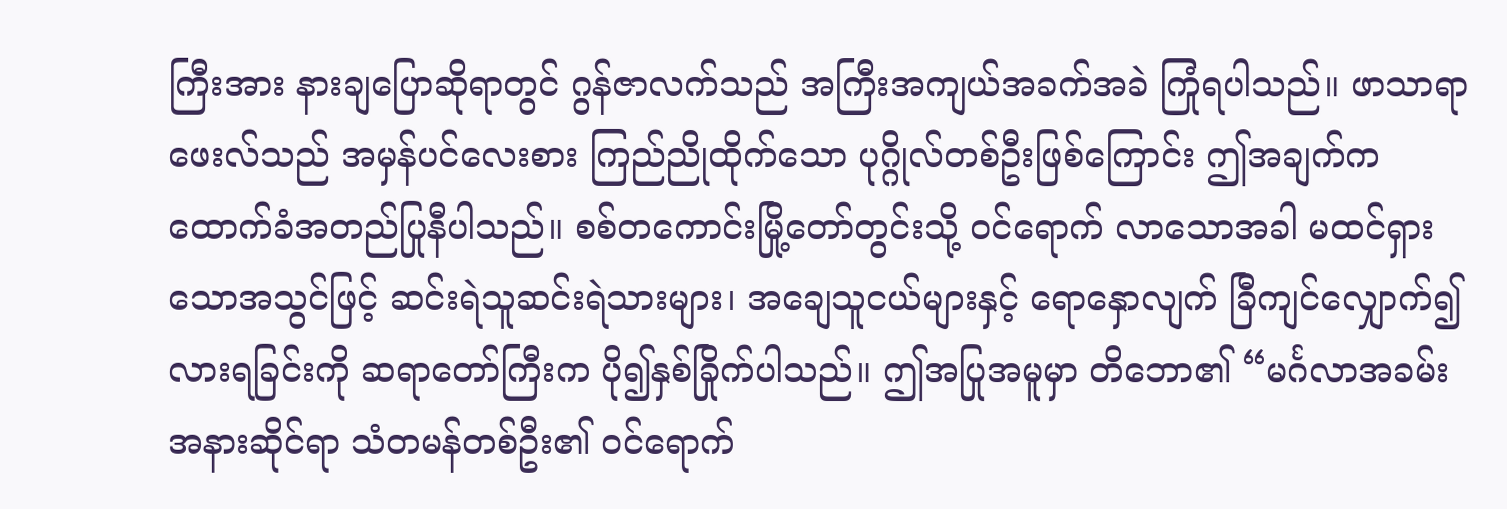ကြီးအား နားချပြောဆိုရာတွင် ဂွန်ဇာလက်သည် အကြီးအကျယ်အခက်အခဲ ကြုံရပါသည်။ ဖာသာရာဖေးလ်သည် အမှန်ပင်လေးစား ကြည်ညိုထိုက်သော ပုဂ္ဂိုလ်တစ်ဦးဖြစ်ကြောင်း ဤအချက်က ထောက်ခံအတည်ပြုနီပါသည်။ စစ်တကောင်းမြို့တော်တွင်းသို့ ဝင်ရောက် လာသောအခါ မထင်ရှားသောအသွင်ဖြင့် ဆင်းရဲသူဆင်းရဲသားများ၊ အချေသူငယ်များနှင့် ရောနှောလျက် ခြီကျင်လျှောက်၍လားရခြင်းကို ဆရာတော်ကြီးက ပို၍နှစ်ခြိုက်ပါသည်။ ဤအပြုအမူမှာ တိဘော၏ “မင်္ဂလာအခမ်းအနားဆိုင်ရာ သံတမန်တစ်ဦး၏ ဝင်ရောက်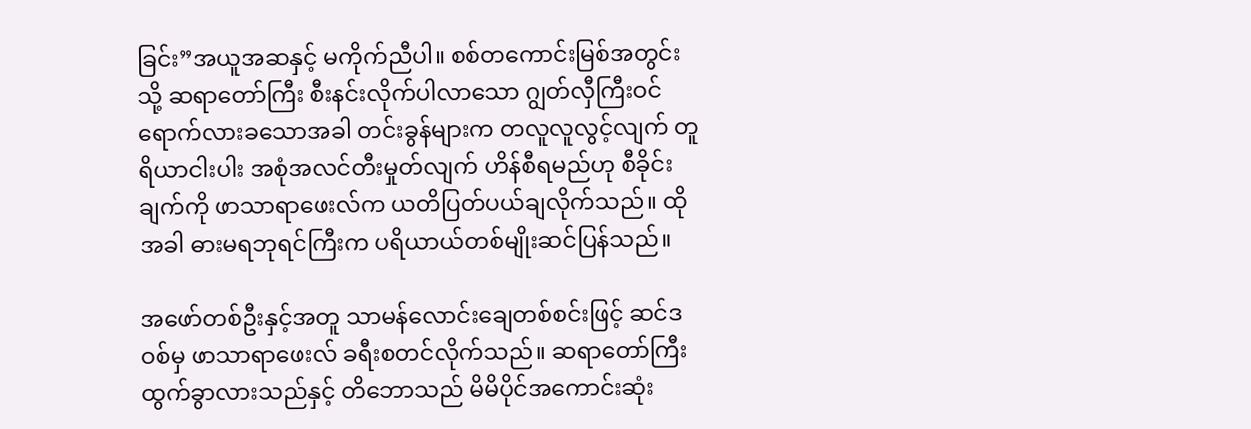ခြင်း”အယူအဆနှင့် မကိုက်ညီပါ။ စစ်တကောင်းမြစ်အတွင်းသို့ ဆရာတော်ကြီး စီးနင်းလိုက်ပါလာသော ဂျွတ်လှီကြီးဝင် ရောက်လားခသောအခါ တင်းခွန်များက တလူလူလွင့်လျက် တူရိယာငါးပါး အစုံအလင်တီးမှုတ်လျက် ဟိန်စီရမည်ဟု စီခိုင်းချက်ကို ဖာသာရာဖေးလ်က ယတိပြတ်ပယ်ချလိုက်သည်။ ထိုအခါ ဓားမရဘုရင်ကြီးက ပရိယာယ်တစ်မျိုးဆင်ပြန်သည်။

အဖော်တစ်ဦးနှင့်အတူ သာမန်လောင်းချေတစ်စင်းဖြင့် ဆင်ဒဝစ်မှ ဖာသာရာဖေးလ် ခရီးစတင်လိုက်သည်။ ဆရာတော်ကြီး ထွက်ခွာလားသည်နှင့် တိဘောသည် မိမိပိုင်အကောင်းဆုံး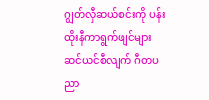ဂျွတ်လှီဆယ်စင်းကို ပန်းထိုးနီကာရွက်ဖျင်များ ဆင်ယင်စီလျက် ဂီတပညာ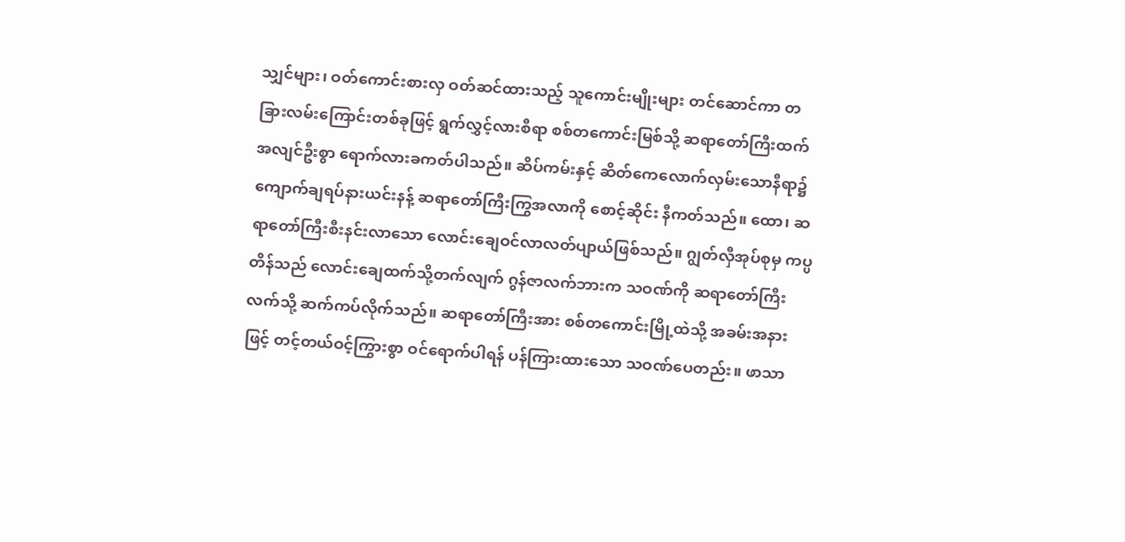သျှင်များ၊ ဝတ်ကောင်းစားလှ ဝတ်ဆင်ထားသည့် သူကောင်းမျိုးများ တင်ဆောင်ကာ တခြားလမ်းကြောင်းတစ်ခုဖြင့် ရွက်လွှင့်လားစီရာ စစ်တကောင်းမြစ်သို့ ဆရာတော်ကြီးထက် အလျင်ဦးစွာ ရောက်လားခကတ်ပါသည်။ ဆိပ်ကမ်းနှင့် ဆိတ်ကေလောက်လှမ်းသောနီရာ၌ ကျောက်ချရပ်နားယင်းနန့် ဆရာတော်ကြီးကြွအလာကို စောင့်ဆိုင်း နီကတ်သည်။ ထော၊ ဆရာတော်ကြီးစီးနင်းလာသော လောင်းချေဝင်လာလတ်ပျာယ်ဖြစ်သည်။ ဂျွတ်လှီအုပ်စုမှ ကပ္ပတိန်သည် လောင်းချေထက်သို့တက်လျက် ဂွန်ဇာလက်ဘားက သဝဏ်ကို ဆရာတော်ကြီးလက်သို့ ဆက်ကပ်လိုက်သည်။ ဆရာတော်ကြီးအား စစ်တကောင်းမြို့ထဲသို့ အခမ်းအနားဖြင့် တင့်တယ်ဝင့်ကြွားစွာ ဝင်ရောက်ပါရန် ပန်ကြားထားသော သဝဏ်ပေတည်း။ ဖာသာ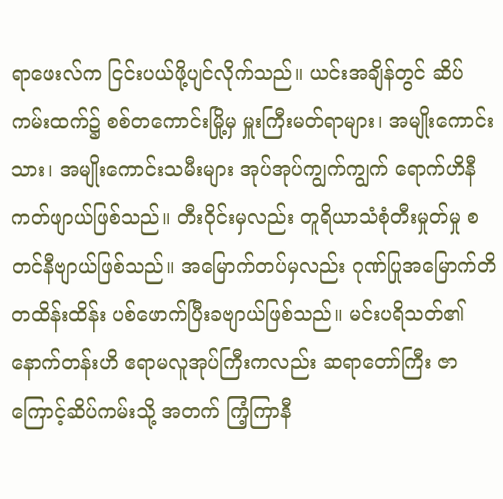ရာဖေးလ်က ငြင်းပယ်ဖို့ပျင်လိုက်သည်။ ယင်းအချိန်တွင် ဆိပ်ကမ်းထက်၌ စစ်တကောင်းမြို့မှ မှူးကြီးမတ်ရာများ၊ အမျိုးကောင်းသား၊ အမျိုးကောင်းသမီးများ အုပ်အုပ်ကျွက်ကျွက် ရောက်ဟိနီကတ်ဖျာယ်ဖြစ်သည်။ တီးဝိုင်းမှလည်း တူရိယာသံစုံတီးမှုတ်မှု စတင်နီဗျာယ်ဖြစ်သည်။ အမြောက်တပ်မှလည်း ဂုဏ်ပြုအမြောက်တိ တထိန်းထိန်း ပစ်ဖောက်ပြီးခဗျာယ်ဖြစ်သည်။ မင်းပရိသတ်၏နောက်တန်းဟိ ဧရာမလူအုပ်ကြီးကလည်း ဆရာတော်ကြီး ဇာကြောင့်ဆိပ်ကမ်းသို့ အတက် ကြံ့ကြာနီ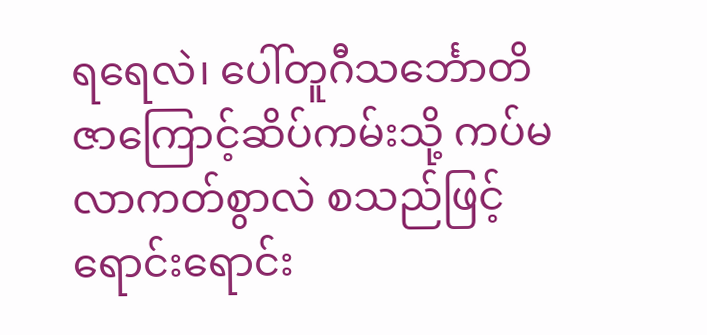ရရေလဲ၊ ပေါ်တူဂီသင်္ဘောတိ ဇာကြောင့်ဆိပ်ကမ်းသို့ ကပ်မလာကတ်စွာလဲ စသည်ဖြင့် ရောင်းရောင်း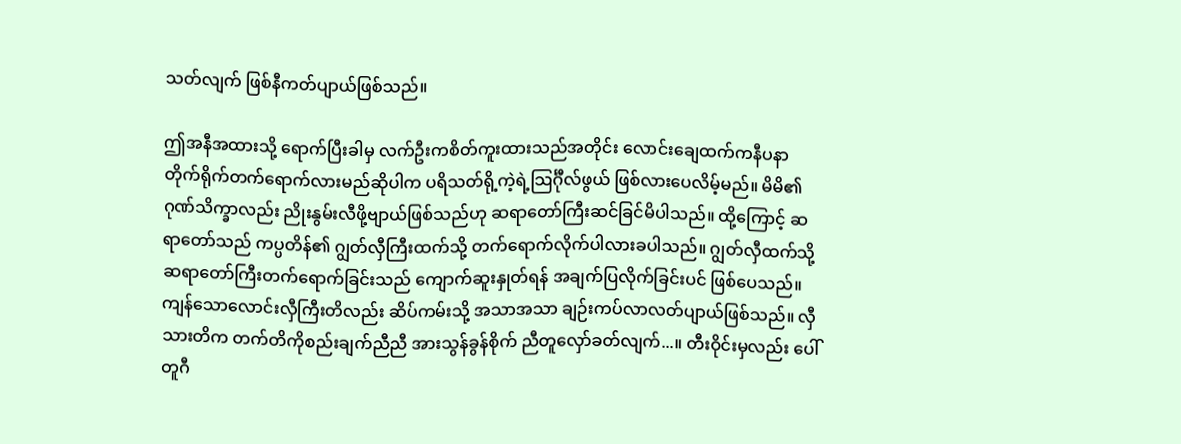သတ်လျက် ဖြစ်နီကတ်ပျာယ်ဖြစ်သည်။

ဤအနီအထားသို့ ရောက်ပြီးခါမှ လက်ဦးကစိတ်ကူးထားသည်အတိုင်း လောင်းချေထက်ကနီပနာ တိုက်ရိုက်တက်ရောက်လားမည်ဆိုပါက ပရိသတ်ရို့ကဲ့ရဲ့သြင်္ဂီုလ်ဖွယ် ဖြစ်လားပေလိမ့်မည်။ မိမိ၏ ဂုဏ်သိက္ခာလည်း ညိုးနွမ်းလီဖို့ဗျာယ်ဖြစ်သည်ဟု ဆရာတော်ကြီးဆင်ခြင်မိပါသည်။ ထို့ကြောင့် ဆရာတော်သည် ကပ္ပတိန်၏ ဂျွတ်လှီကြီးထက်သို့ တက်ရောက်လိုက်ပါလားခပါသည်။ ဂျွတ်လှီထက်သို့ ဆရာတော်ကြီးတက်ရောက်ခြင်းသည် ကျောက်ဆူးနှုတ်ရန် အချက်ပြလိုက်ခြင်းပင် ဖြစ်ပေသည်။ ကျန်သောလောင်းလှီကြီးတိလည်း ဆိပ်ကမ်းသို့ အသာအသာ ချဉ်းကပ်လာလတ်ပျာယ်ဖြစ်သည်။ လှီသားတိက တက်တိကိုစည်းချက်ညီညီ အားသွန်ခွန်စိုက် ညီတူလှော်ခတ်လျက်...။ တီးဝိုင်းမှလည်း ပေါ်တူဂီ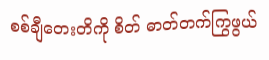စစ်ချီတေးတိကို စိတ် ဓာတ်တက်ကြွဖွယ်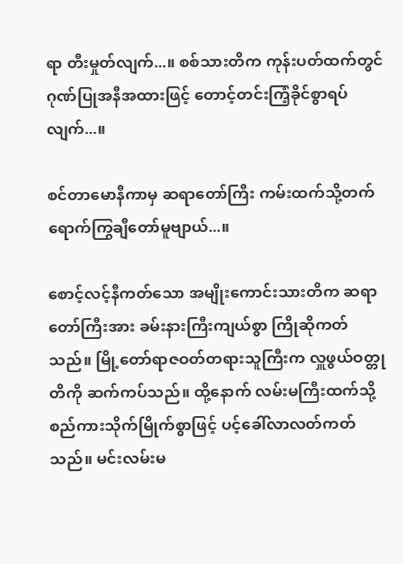ရာ တီးမှုတ်လျက်...။ စစ်သားတိက ကုန်းပတ်ထက်တွင် ဂုဏ်ပြုအနီအထားဖြင့် တောင့်တင်းကြံ့ခိုင်စွာရပ်လျက်...။

စင်တာမောနီကာမှ ဆရာတော်ကြီး ကမ်းထက်သို့တက်ရောက်ကြွချီတော်မူဗျာယ်...။

စောင့်လင့်နီကတ်သော အမျိုးကောင်းသားတိက ဆရာတော်ကြီးအား ခမ်းနားကြီးကျယ်စွာ ကြိုဆိုကတ်သည်။ မြို့တော်ရာဇဝတ်တရားသူကြီးက လှူဖွယ်ဝတ္တုတိကို ဆက်ကပ်သည်။ ထို့နောက် လမ်းမကြီးထက်သို့ စည်ကားသိုက်မြိုက်စွာဖြင့် ပင့်ခေါ်လာလတ်ကတ်သည်။ မင်းလမ်းမ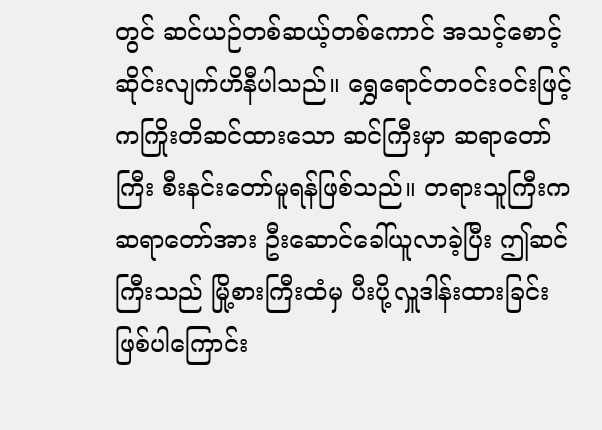တွင် ဆင်ယဉ်တစ်ဆယ့်တစ်ကောင် အသင့်စောင့်ဆိုင်းလျက်ဟိနီပါသည်။ ရွှေရောင်တဝင်းဝင်းဖြင့် ကကြိုးတိဆင်ထားသော ဆင်ကြီးမှာ ဆရာတော်ကြီး စီးနင်းတော်မူရန်ဖြစ်သည်။ တရားသူကြီးက ဆရာတော်အား ဦးဆောင်ခေါ်ယူလာခဲ့ပြီး ဤဆင်ကြီးသည် မြို့စားကြီးထံမှ ပီးပို့လှူဒါန်းထားခြင်းဖြစ်ပါကြောင်း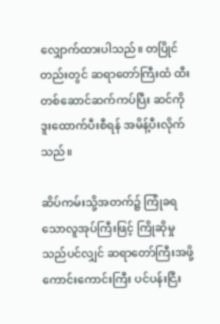လျှောက်ထားပါသည်။ တပြိုင်တည်းတွင် ဆရာတော်ကြီးထံ ထီးတစ်ဆောင်ဆက်ကပ်ပြီး ဆင်ကို ဒူးထောက်ပီးစီရန် အမိန့်ပီးလိုက်သည်။

ဆိပ်ကမ်းသို့အတက်၌ ကြုံခရသောလူအုပ်ကြီးဖြင့် ကြိုဆိုမှုသည်ပင်လျှင် ဆရာတော်ကြီးအဖို့ ကောင်းကောင်းကြီး ပင်ပန်းငြီး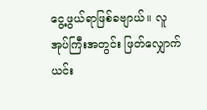ငွေ့ဖွယ်ရာဖြစ်ခဗျာယ်။ လူအုပ်ကြီးအတွင်း ဖြတ်လျှောက်ယင်း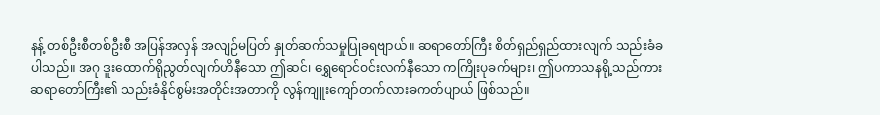နန့် တစ်ဦးစီတစ်ဦးစီ အပြန်အလှန် အလျဉ်မပြတ် နှုတ်ဆက်သမှုပြုခရဗျာယ်။ ဆရာတော်ကြီး စိတ်ရှည်ရှည်ထားလျက် သည်းခံခပါသည်။ အဂု ဒူးထောက်ရိုညွတ်လျက်ဟိနီသော ဤဆင်၊ ရွှေရောင်ဝင်းလက်နီသော ကကြိုးပုခက်များ၊ ဤပကာသနရို့သည်ကား ဆရာတော်ကြီး၏ သည်းခံနိုင်စွမ်းအတိုင်းအတာကို လွန်ကျူးကျော်တက်လားခကတ်ပျာယ် ဖြစ်သည်။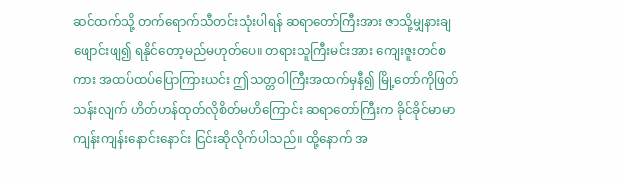ဆင်ထက်သို့ တက်ရောက်သီတင်းသုံးပါရန် ဆရာတော်ကြီးအား ဇာသို့မျှနားချဖျောင်းဖျ၍ ရနိုင်တော့မည်မဟုတ်ပေ။ တရားသူကြီးမင်းအား ကျေးဇူးတင်စကား အထပ်ထပ်ပြောကြားယင်း ဤသတ္တဝါကြီးအထက်မှနီ၍ မြို့တော်ကိုဖြတ်သန်းလျက် ဟိတ်ဟန်ထုတ်လိုစိတ်မဟိကြောင်း ဆရာတော်ကြီးက ခိုင်ခိုင်မာမာ ကျန်းကျန်းနောင်းနောင်း ငြင်းဆိုလိုက်ပါသည်။ ထို့နောက် အ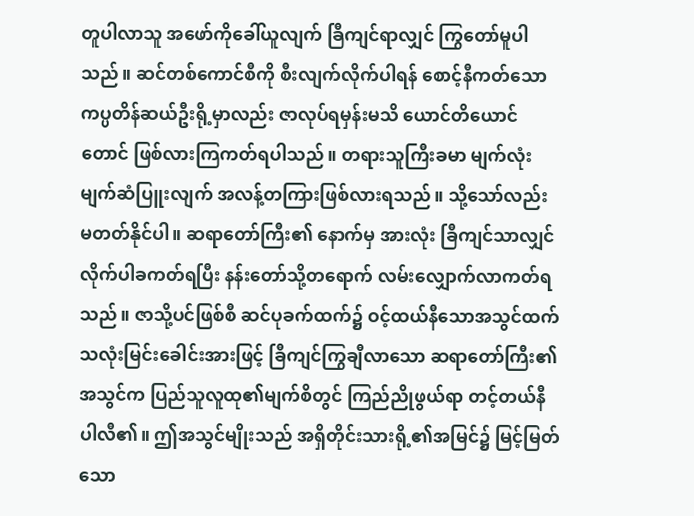တူပါလာသူ အဖော်ကိုခေါ်ယူလျက် ခြီကျင်ရာလျှင် ကြွတော်မူပါသည်။ ဆင်တစ်ကောင်စီကို စီးလျက်လိုက်ပါရန် စောင့်နီကတ်သော ကပ္ပတိန်ဆယ်ဦးရို့မှာလည်း ဇာလုပ်ရမှန်းမသိ ယောင်တိယောင်တောင် ဖြစ်လားကြကတ်ရပါသည်။ တရားသူကြီးခမာ မျက်လုံးမျက်ဆံပြူးလျက် အလန့်တကြားဖြစ်လားရသည်။ သို့သော်လည်း မတတ်နိုင်ပါ။ ဆရာတော်ကြီး၏ နောက်မှ အားလုံး ခြီကျင်သာလျှင် လိုက်ပါခကတ်ရပြီး နန်းတော်သို့တရောက် လမ်းလျှောက်လာကတ်ရသည်။ ဇာသို့ပင်ဖြစ်စီ ဆင်ပုခက်ထက်၌ ဝင့်ထယ်နီသောအသွင်ထက် သလုံးမြင်းခေါင်းအားဖြင့် ခြီကျင်ကြွချီလာသော ဆရာတော်ကြီး၏အသွင်က ပြည်သူလူထု၏မျက်စိတွင် ကြည်ညိုဖွယ်ရာ တင့်တယ်နီပါလီ၏။ ဤအသွင်မျိုးသည် အရှိတိုင်းသားရို့၏အမြင်၌ မြင့်မြတ်သော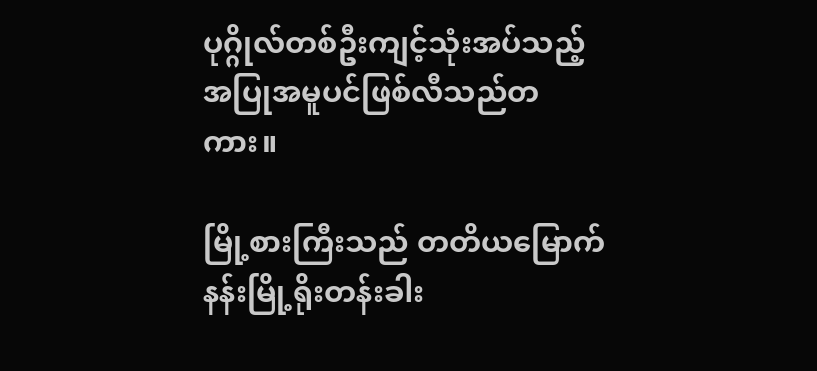ပုဂ္ဂိုလ်တစ်ဦးကျင့်သုံးအပ်သည့် အပြုအမူပင်ဖြစ်လီသည်တကား။

မြို့စားကြီးသည် တတိယမြောက် နန်းမြို့ရိုးတန်းခါး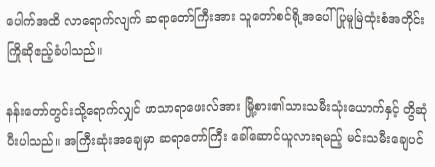ပေါက်အထိ လာရောက်လျက် ဆရာတော်ကြီးအား သူတော်စင်ရို့အပေါ် ပြုမူမြဲထုံးစံအတိုင်း ကြိုဆိုဧည့်ခံပါသည်။

နန်းတော်တွင်းသို့ရောက်လျှင် ဖာသာရာဖေးလ်အား မြို့စား၏သားသမီးသုံးယောက်နှင့် တွိဆုံပီးပါသည်။ အကြီးဆုံးအချေမှာ ဆရာတော်ကြီး ခေါ်ဆောင်ယူလားရမည့် မင်းသမီးချေပင်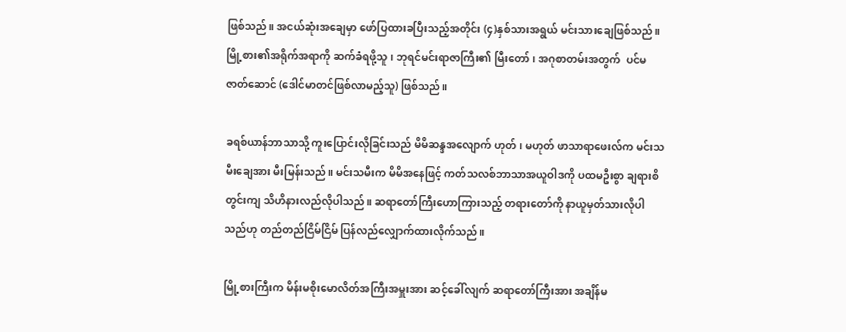ဖြစ်သည်။ အငယ်ဆုံးအချေမှာ ဖော်ပြထားခပြီးသည့်အတိုင်း (၄)နှစ်သားအရွယ် မင်းသားချေဖြစ်သည်။ မြို့စား၏အရိုက်အရာကို ဆက်ခံရဖို့သူ၊ ဘုရင်မင်းရာဇာကြီး၏ မြီးတော်၊ အဂုစာတမ်းအတွက်  ပင်မဇာတ်ဆောင် (ဒေါင်မာတင်ဖြစ်လာမည့်သူ) ဖြစ်သည်။

ခရစ်ယာန်ဘာသာသို့ ကူးပြောင်းလိုခြင်းသည် မိမိဆန္ဒအလျောက် ဟုတ်၊ မဟုတ် ဖာသာရာဖေးလ်က မင်းသမီးချေအား မီးမြန်းသည်။ မင်းသမီးက မိမိအနေဖြင့် ကတ်သလစ်ဘာသာအယူဝါဒကို ပထမဦးစွာ ချရားစိတွင်းကျ သိဟိနားလည်လိုပါသည်။ ဆရာတော်ကြီးဟောကြားသည့် တရားတော်ကို နာယူမှတ်သားလိုပါသည်ဟု တည်တည်ငြိမ်ငြိမ် ပြန်လည်လျှောက်ထားလိုက်သည်။

မြို့စားကြီးက မိန်းမစိုးမောလိတ်အကြီးအမှူးအား ဆင့်ခေါ်လျက် ဆရာတော်ကြီးအား အချိန်မ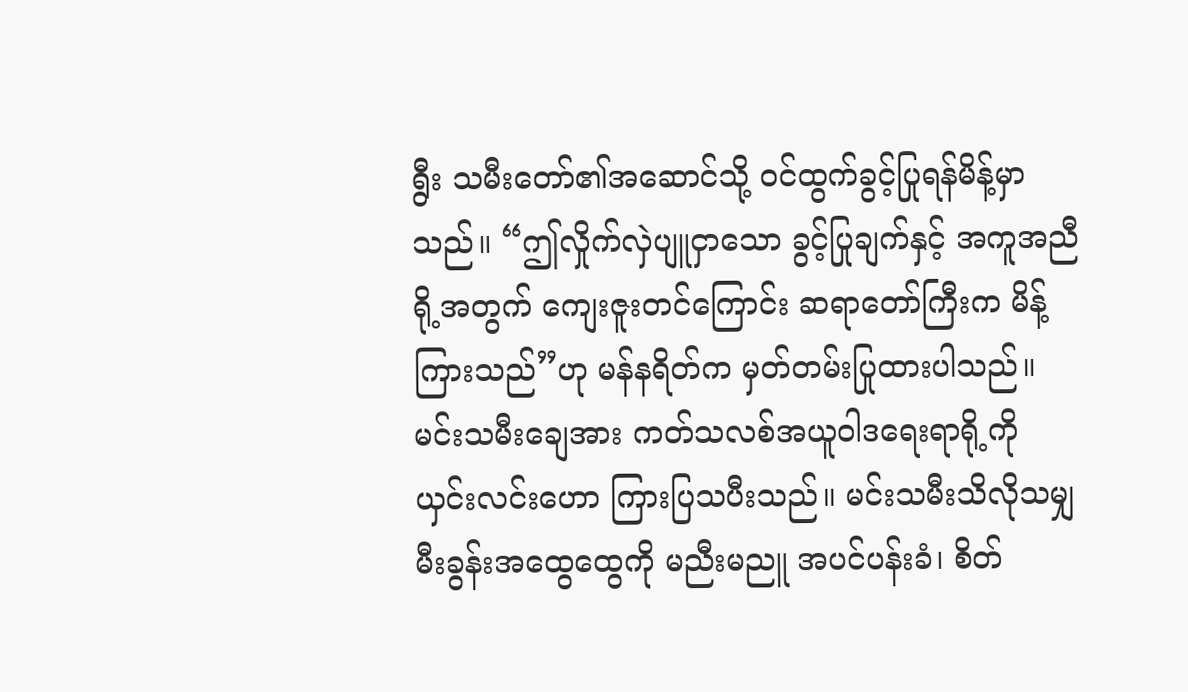ရွီး သမီးတော်၏အဆောင်သို့ ဝင်ထွက်ခွင့်ပြုရန်မိန့်မှာသည်။ “ဤလှိုက်လှဲပျူငှာသော ခွင့်ပြုချက်နှင့် အကူအညီရို့အတွက် ကျေးဇူးတင်ကြောင်း ဆရာတော်ကြီးက မိန့်ကြားသည်”ဟု မန်နရိတ်က မှတ်တမ်းပြုထားပါသည်။ မင်းသမီးချေအား ကတ်သလစ်အယူဝါဒရေးရာရို့ကို ယှင်းလင်းဟော ကြားပြသပီးသည်။ မင်းသမီးသိလိုသမျှ မီးခွန်းအထွေထွေကို မညီးမညူ အပင်ပန်းခံ၊ စိတ်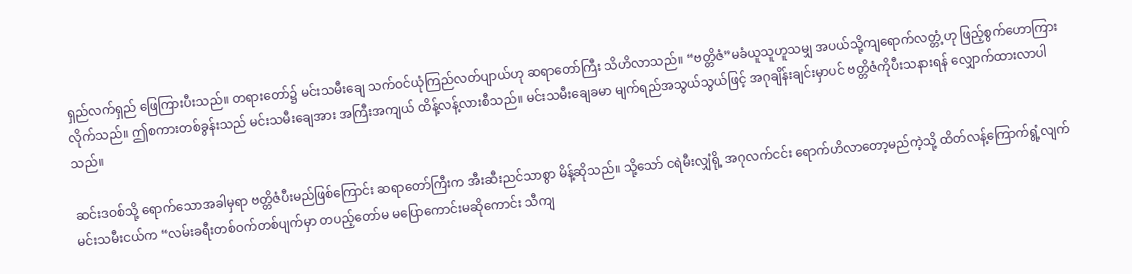ရှည်လက်ရှည် ဖြေကြားပီးသည်။ တရားတော်၌ မင်းသမီးချေ သက်ဝင်ယုံကြည်လတ်ပျာယ်ဟု ဆရာတော်ကြီး သိဟိလာသည်။ “ဗတ္တိဇံ”မခံယူသူဟူသမျှ အပယ်သို့ကျရောက်လတ္တံ့ဟု ဖြည့်စွက်ဟောကြားလိုက်သည်။ ဤစကားတစ်ခွန်းသည် မင်းသမီးချေအား အကြီးအကျယ် ထိန့်လန့်လားစီသည်။ မင်းသမီးချေခမာ မျက်ရည်အသွယ်သွယ်ဖြင့် အဂုချိန်းချင်းမှာပင် ဗတ္တိဇံကိုပီးသနားရန် လျှောက်ထားလာပါသည်။

ဆင်းဒဝစ်သို့ ရောက်သောအခါမှရာ ဗတ္တိဇံပီးမည်ဖြစ်ကြောင်း ဆရာတော်ကြီးက အီးဆီးညင်သာစွာ မိန့်ဆိုသည်။ သို့သော် ငရဲမီးလျှံရို့ အဂုလက်ငင်း ရောက်ဟိလာတော့မည်ကဲ့သို့ ထိတ်လန့်ကြောက်ရွံ့လျက် မင်းသမီးငယ်က “လမ်းခရီးတစ်ဝက်တစ်ပျက်မှာ တပည့်တော်မ မပြောကောင်းမဆိုကောင်း သီကျ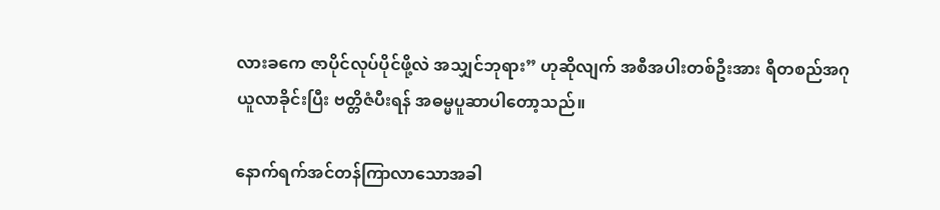လားခကေ ဇာပိုင်လုပ်ပိုင်ဖို့လဲ အသျှင်ဘုရား” ဟုဆိုလျက် အစီအပါးတစ်ဦးအား ရီတစည်အဂုယူလာခိုင်းပြီး ဗတ္တိဇံပီးရန် အဓမ္မပူဆာပါတော့သည်။

နောက်ရက်အင်တန်ကြာလာသောအခါ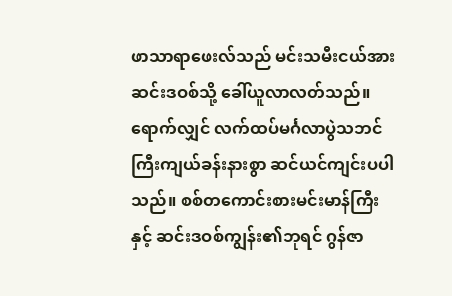ဖာသာရာဖေးလ်သည် မင်းသမီးငယ်အား ဆင်းဒဝစ်သို့ ခေါ်ယူလာလတ်သည်။ ရောက်လျှင် လက်ထပ်မင်္ဂလာပွဲသဘင်ကြီးကျယ်ခန်းနားစွာ ဆင်ယင်ကျင်းပပါသည်။ စစ်တကောင်းစားမင်းမာန်ကြီးနှင့် ဆင်းဒဝစ်ကျွန်း၏ဘုရင် ဂွန်ဇာ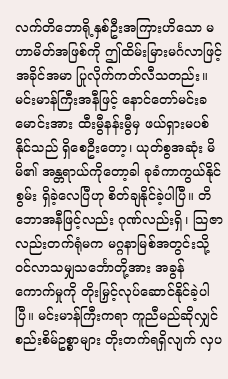လက်တိဘောရို့နှစ်ဦးအကြားဟိသော မဟာမိတ်အဖြစ်ကို ဤထိမ်းမြားမင်္ဂလာဖြင့် အခိုင်အမာ ပြုလိုက်ကတ်လီသတည်း။ မင်းမာန်ကြီးအနီဖြင့် နောင်တော်မင်းခမောင်းအား ထီးမွီနန်းမွီမှ ဖယ်ရှားမပစ်နိုင်သည် ရှိစေဦးတော့၊ ယုတ်စွအဆုံး မိမိ၏ အန္တရာယ်ကိုတော့ခါ ခုခံကာကွယ်နိုင်စွမ်း ရှိခဲ့လေပြီဟု စိတ်ချနိုင်ခဲ့ပါပြီ။ တိဘောအနီဖြင့်လည်း ဂုဏ်လည်းရှိ၊ သြဇာလည်းတက်ရုံမက မဂ္ဂနာမြစ်အတွင်းသို့ ဝင်လာသမျှသင်္ဘောတို့အား အခွန်ကောက်မှုကို တိုးမြှင့်လုပ်ဆောင်နိုင်ခဲ့ပါပြီ။ မင်းမာန်ကြီးကရာ ကူညီမည်ဆိုလျှင် စည်းစိမ်ဥစ္စာများ တိုးတက်ရရှိလျက် လှပ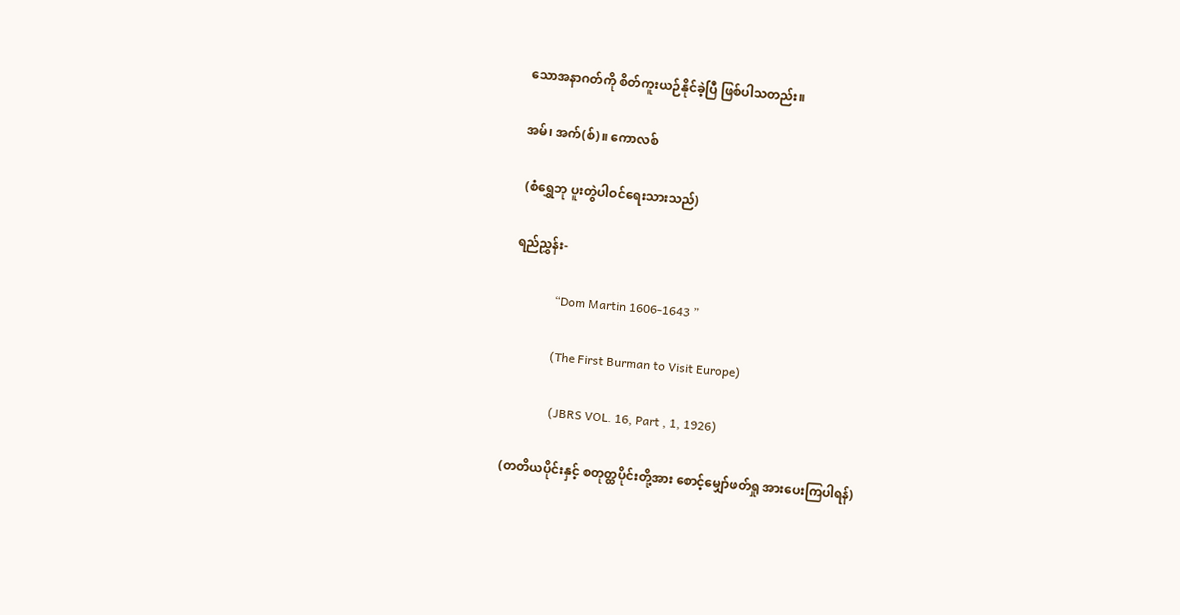သောအနာဂတ်ကို စိတ်ကူးယဉ်နိုင်ခဲ့ပြီ ဖြစ်ပါသတည်း။

အမ်၊ အက်(စ်)။ ကောလစ်

 (စံရွှေဘု ပူးတွဲပါဝင်ရေးသားသည်)

ရည်ညွှန်း-

              “Dom Martin 1606-1643 ”

              (The First Burman to Visit Europe)

               (JBRS VOL. 16, Part , 1, 1926)

(တတိယပိုင်းနှင့် စတုတ္ထပိုင်းတို့အား စောင့်မျှော်ဖတ်ရှု အားပေးကြပါရန်)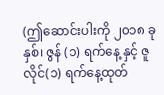(ဤဆောင်းပါးကို ၂၀၁၈ ခုနှစ်၊ ဇွန် (၁) ရက်နေ့ နှင့် ဇူလိုင်(၁) ရက်နေ့ထုတ်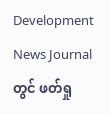Development News Journal တွင် ဖတ်ရှု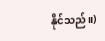နိုင်သည်။)